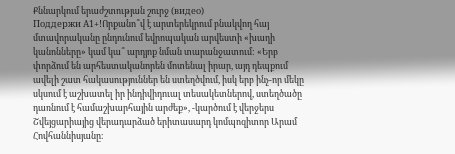Քննարկում երաժշտության շուրջ (видео)
Поддержи А1+!Որքանո՞վ է արտերեկրում բնակվող հայ մտավորականը ընդունում եվրոպական արվեստի «խաղի կանոնները» կամ կա՞ արդյոք նման տարանջատում: «Երբ փորձում են արհեստականորեն մոտենալ իրար, այդ դեպքում ավելի շատ հակասություններ են ստեղծվում, իսկ երբ ինչ-որ մեկը սկսում է աշխատել իր ինդիվիդուալ տեսակետներով, ստեղծածը դառնում է համաշխարհային արժեք», -կարծում է վերջերս Շվեյցարիայից վերադարձած երիտասարդ կոմպոզիտոր Արամ Հովհաննիսյանը։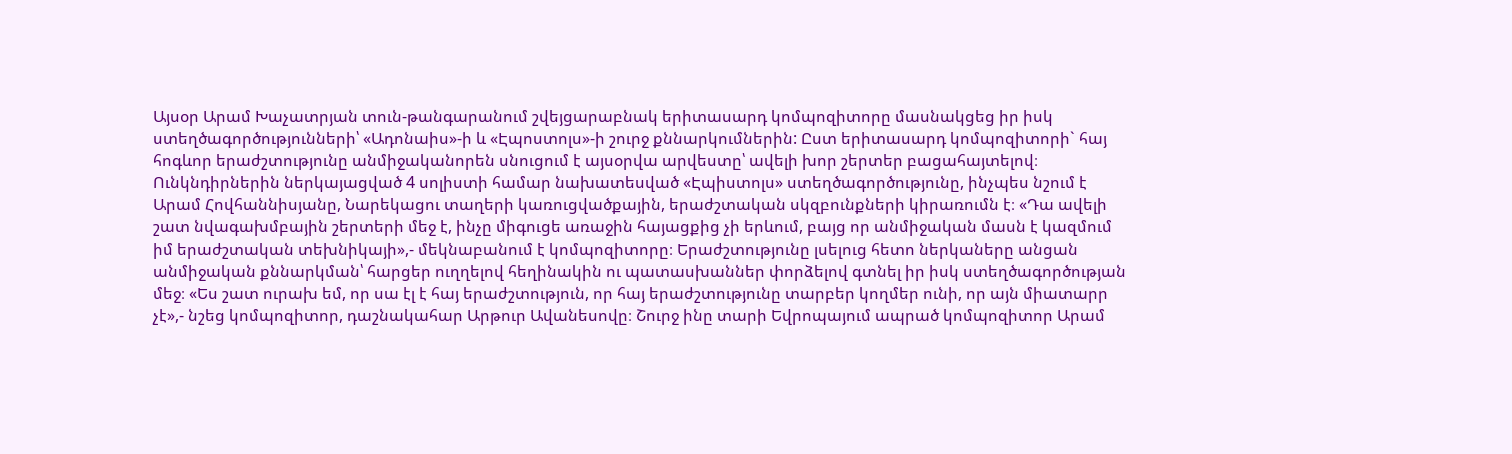Այսօր Արամ Խաչատրյան տուն-թանգարանում շվեյցարաբնակ երիտասարդ կոմպոզիտորը մասնակցեց իր իսկ ստեղծագործությունների՝ «Ադոնաիս»-ի և «Էպոստոլս»-ի շուրջ քննարկումներին: Ըստ երիտասարդ կոմպոզիտորի` հայ հոգևոր երաժշտությունը անմիջականորեն սնուցում է այսօրվա արվեստը՝ ավելի խոր շերտեր բացահայտելով։ Ունկնդիրներին ներկայացված 4 սոլիստի համար նախատեսված «Էպիստոլս» ստեղծագործությունը, ինչպես նշում է Արամ Հովհաննիսյանը, Նարեկացու տաղերի կառուցվածքային, երաժշտական սկզբունքների կիրառումն է։ «Դա ավելի շատ նվագախմբային շերտերի մեջ է, ինչը միգուցե առաջին հայացքից չի երևում, բայց որ անմիջական մասն է կազմում իմ երաժշտական տեխնիկայի»,- մեկնաբանում է կոմպոզիտորը։ Երաժշտությունը լսելուց հետո ներկաները անցան անմիջական քննարկման՝ հարցեր ուղղելով հեղինակին ու պատասխաններ փորձելով գտնել իր իսկ ստեղծագործության մեջ։ «Ես շատ ուրախ եմ, որ սա էլ է հայ երաժշտություն, որ հայ երաժշտությունը տարբեր կողմեր ունի, որ այն միատարր չէ»,- նշեց կոմպոզիտոր, դաշնակահար Արթուր Ավանեսովը։ Շուրջ ինը տարի Եվրոպայում ապրած կոմպոզիտոր Արամ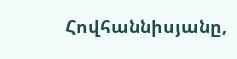Հովհաննիսյանը,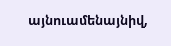այնուամենայնիվ,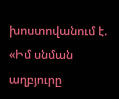խոստովանում է. «Իմ սնման աղբյուրը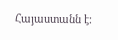Հայաստանն է։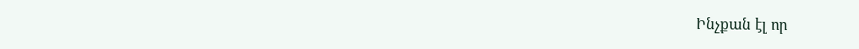Ինչքան էլ որ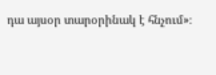դա այսօր տարօրինակ է հնչում»։